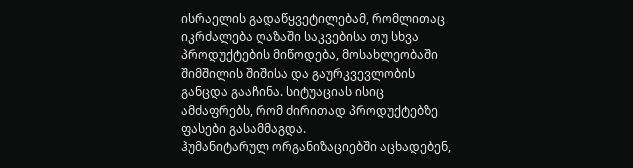ისრაელის გადაწყვეტილებამ, რომლითაც იკრძალება ღაზაში საკვებისა თუ სხვა პროდუქტების მიწოდება, მოსახლეობაში შიმშილის შიშისა და გაურკვევლობის განცდა გააჩინა. სიტუაციას ისიც ამძაფრებს, რომ ძირითად პროდუქტებზე ფასები გასამმაგდა.
ჰუმანიტარულ ორგანიზაციებში აცხადებენ,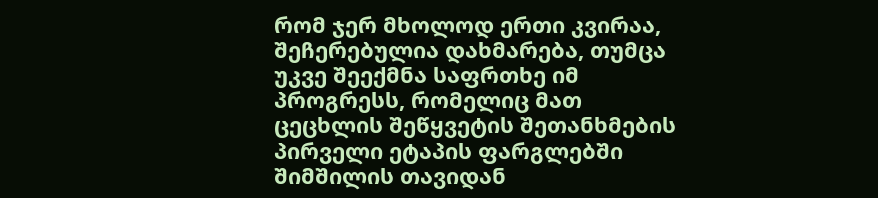რომ ჯერ მხოლოდ ერთი კვირაა, შეჩერებულია დახმარება, თუმცა უკვე შეექმნა საფრთხე იმ პროგრესს, რომელიც მათ ცეცხლის შეწყვეტის შეთანხმების პირველი ეტაპის ფარგლებში შიმშილის თავიდან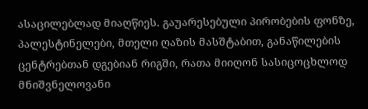ასაცილებლად მიაღწიეს. გაუარესებული პირობების ფონზე, პალესტინელები, მთელი ღაზის მასშტაბით, განაწილების ცენტრებთან დგებიან რიგში, რათა მიიღონ სასიცოცხლოდ მნიშვნელოვანი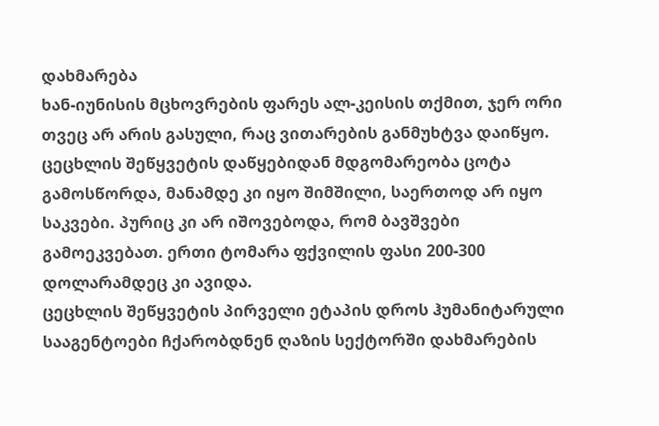დახმარება
ხან-იუნისის მცხოვრების ფარეს ალ-კეისის თქმით, ჯერ ორი თვეც არ არის გასული, რაც ვითარების განმუხტვა დაიწყო. ცეცხლის შეწყვეტის დაწყებიდან მდგომარეობა ცოტა გამოსწორდა, მანამდე კი იყო შიმშილი, საერთოდ არ იყო საკვები. პურიც კი არ იშოვებოდა, რომ ბავშვები გამოეკვებათ. ერთი ტომარა ფქვილის ფასი 200-300 დოლარამდეც კი ავიდა.
ცეცხლის შეწყვეტის პირველი ეტაპის დროს ჰუმანიტარული სააგენტოები ჩქარობდნენ ღაზის სექტორში დახმარების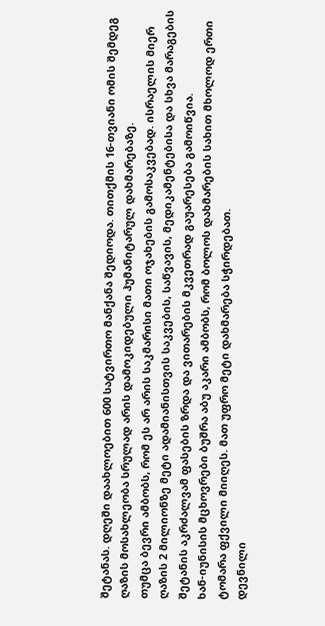შეტანას. დღეში დაახლოებით 600 სატვირთო მანქანა შედიოდა. თითქმის 16-თვიანი ომის შემდეგ ღაზის მოსახლეობა სრულად არის დამოკიდებული ჰუმანიტარულ დახმარებაზე.
თუმცა ბევრი ამბობს, რომ ეს არ არის საკმარისი მათი ოჯახების გამოსაკვებად. ისრაელის მიერ ღაზის 2 მილიონზე მეტი ადამიანისთვის საკვების, საწვავის, მედიკამენტებისა და სხვა მარაგების შეტანის აკრძალვამ ფასების ზრდა და ვითარების მკვეთრად გაუარესება გამოიწვია.
ხან-იუნისის მცხოვრები ბუშრა აბუ აკარი ამბობს, რომ ბოლოს დახმარების სახით მხოლოდ ერთი ტომარა ფქვილი მიიღეს. მათ უფრო მეტი დახმარება სჭირდებათ.
დევნილი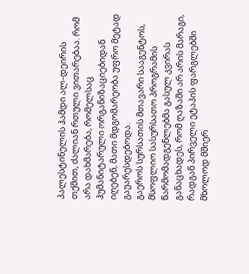პალესტინელის ჰამდი ალ-დეირის თქმით, ძალიან რთული ვითარებაა. რომ არა დახმარება, რომელსაც ჰუმანიტარული ორგანიზაციებიდან იღებენ, მათი მდგომარეობა უფრო მეტად გაუარესდებოდა.
გაეროს სურსათის მთავარი სააგენტოს, მსოფლიო სასურსათო პროგრამის წარმომადგენლებმა გასულ კვირას განაცხადეს, რომ ღაზაში არ არის მარაგი, რადგან პირველი ეტაპის ფარგლებში მხოლოდ მშიერ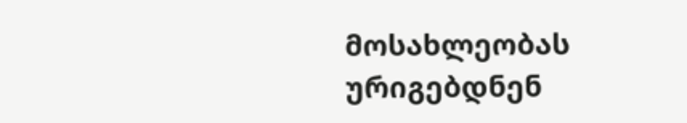მოსახლეობას ურიგებდნენ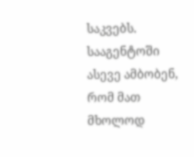საკვებს.
სააგენტოში ასევე ამბობენ, რომ მათ მხოლოდ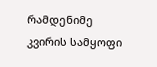რამდენიმე კვირის სამყოფი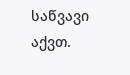საწვავი აქვთ.